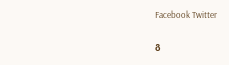Facebook Twitter

გ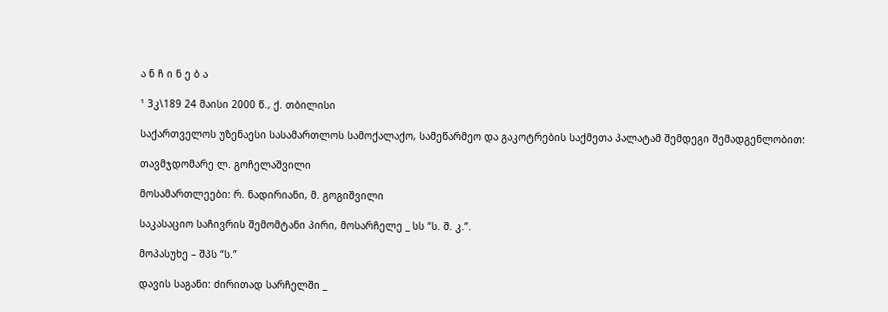ა ნ ჩ ი ნ ე ბ ა

¹ 3კ\189 24 მაისი 2000 წ., ქ. თბილისი

საქართველოს უზენაესი სასამართლოს სამოქალაქო, სამეწარმეო და გაკოტრების საქმეთა პალატამ შემდეგი შემადგენლობით:

თავმჯდომარე ლ. გოჩელაშვილი

მოსამართლეები: რ. ნადირიანი, მ. გოგიშვილი

საკასაციო საჩივრის შემომტანი პირი, მოსარჩელე _ სს “ს. შ. კ.”.

მოპასუხე – შპს “ს.”

დავის საგანი: ძირითად სარჩელში _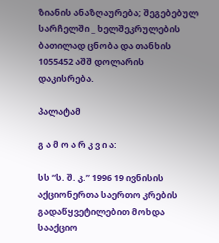ზიანის ანაზღაურება; შეგებებულ სარჩელში _ ხელშეკრულების ბათილად ცნობა და თანხის 1055452 აშშ დოლარის დაკისრება.

პალატამ

გ ა მ ო ა რ კ ვ ი ა:

სს “ს. შ. კ.” 1996 19 ივნისის აქციონერთა საერთო კრების გადაწყვეტილებით მოხდა სააქციო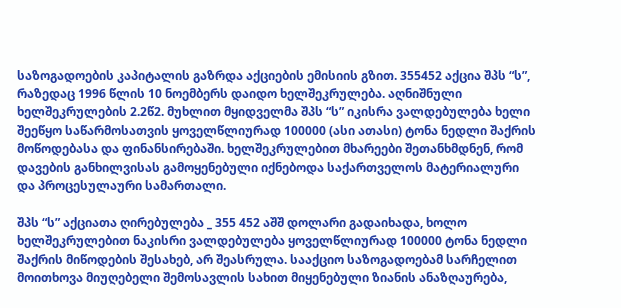საზოგადოების კაპიტალის გაზრდა აქციების ემისიის გზით. 355452 აქცია შპს “ს”, რაზედაც 1996 წლის 10 ნოემბერს დაიდო ხელშეკრულება. აღნიშნული ხელშეკრულების 2.2წ2. მუხლით მყიდველმა შპს “ს” იკისრა ვალდებულება ხელი შეეწყო საწარმოსათვის ყოველწლიურად 100000 (ასი ათასი) ტონა ნედლი შაქრის მოწოდებასა და ფინანსირებაში. ხელშეკრულებით მხარეები შეთანხმდნენ, რომ დავების განხილვისას გამოყენებული იქნებოდა საქართველოს მატერიალური და პროცესულაური სამართალი.

შპს “ს” აქციათა ღირებულება _ 355 452 აშშ დოლარი გადაიხადა, ხოლო ხელშეკრულებით ნაკისრი ვალდებულება ყოველწლიურად 100000 ტონა ნედლი შაქრის მიწოდების შესახებ, არ შეასრულა. სააქციო საზოგადოებამ სარჩელით მოითხოვა მიუღებელი შემოსავლის სახით მიყენებული ზიანის ანაზღაურება,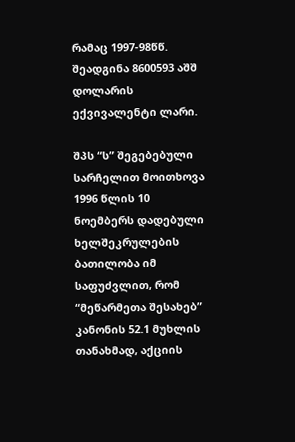რამაც 1997-98წწ. შეადგინა 8600593 აშშ დოლარის ექვივალენტი ლარი.

შპს “ს” შეგებებული სარჩელით მოითხოვა 1996 წლის 10 ნოემბერს დადებული ხელშეკრულების ბათილობა იმ საფუძვლით, რომ “მეწარმეთა შესახებ” კანონის 52.1 მუხლის თანახმად, აქციის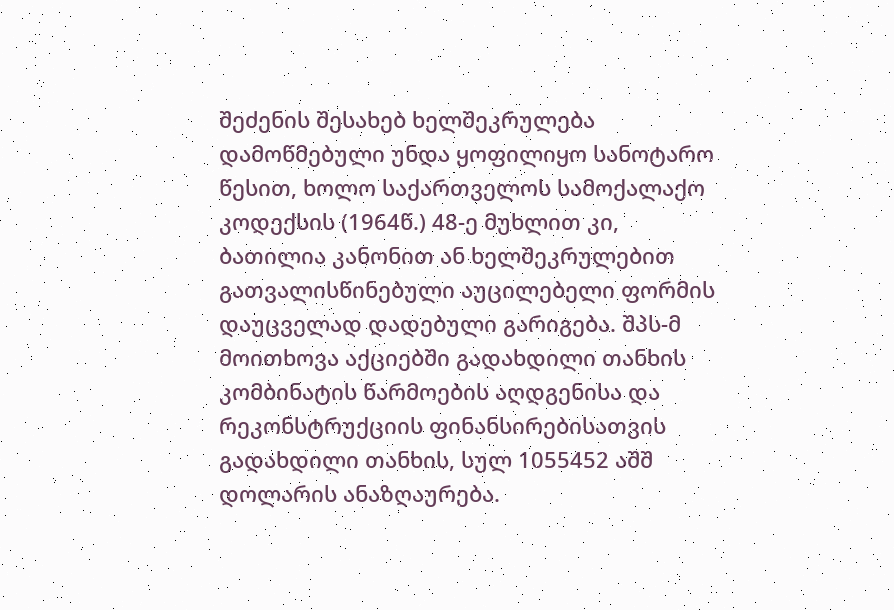შეძენის შესახებ ხელშეკრულება დამოწმებული უნდა ყოფილიყო სანოტარო წესით, ხოლო საქართველოს სამოქალაქო კოდექსის (1964წ.) 48-ე მუხლით კი, ბათილია კანონით ან ხელშეკრულებით გათვალისწინებული აუცილებელი ფორმის დაუცველად დადებული გარიგება. შპს-მ მოითხოვა აქციებში გადახდილი თანხის კომბინატის წარმოების აღდგენისა და რეკონსტრუქციის ფინანსირებისათვის გადახდილი თანხის, სულ 1055452 აშშ დოლარის ანაზღაურება.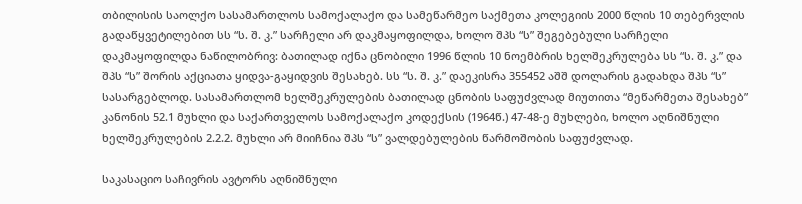თბილისის საოლქო სასამართლოს სამოქალაქო და სამეწარმეო საქმეთა კოლეგიის 2000 წლის 10 თებერვლის გადაწყვეტილებით სს “ს. შ. კ.” სარჩელი არ დაკმაყოფილდა, ხოლო შპს “ს” შეგებებული სარჩელი დაკმაყოფილდა ნაწილობრივ: ბათილად იქნა ცნობილი 1996 წლის 10 ნოემბრის ხელშეკრულება სს “ს. შ. კ.” და შპს “ს” შორის აქციათა ყიდვა-გაყიდვის შესახებ. სს “ს. შ. კ.” დაეკისრა 355452 აშშ დოლარის გადახდა შპს “ს” სასარგებლოდ. სასამართლომ ხელშეკრულების ბათილად ცნობის საფუძვლად მიუთითა “მეწარმეთა შესახებ” კანონის 52.1 მუხლი და საქართველოს სამოქალაქო კოდექსის (1964წ.) 47-48-ე მუხლები, ხოლო აღნიშნული ხელშეკრულების 2.2.2. მუხლი არ მიიჩნია შპს “ს” ვალდებულების წარმოშობის საფუძვლად.

საკასაციო საჩივრის ავტორს აღნიშნული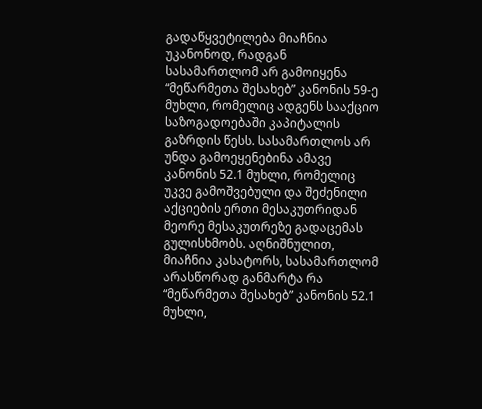გადაწყვეტილება მიაჩნია უკანონოდ, რადგან სასამართლომ არ გამოიყენა “მეწარმეთა შესახებ” კანონის 59-ე მუხლი, რომელიც ადგენს სააქციო საზოგადოებაში კაპიტალის გაზრდის წესს. სასამართლოს არ უნდა გამოეყენებინა ამავე კანონის 52.1 მუხლი, რომელიც უკვე გამოშვებული და შეძენილი აქციების ერთი მესაკუთრიდან მეორე მესაკუთრეზე გადაცემას გულისხმობს. აღნიშნულით, მიაჩნია კასატორს, სასამართლომ არასწორად განმარტა რა “მეწარმეთა შესახებ” კანონის 52.1 მუხლი,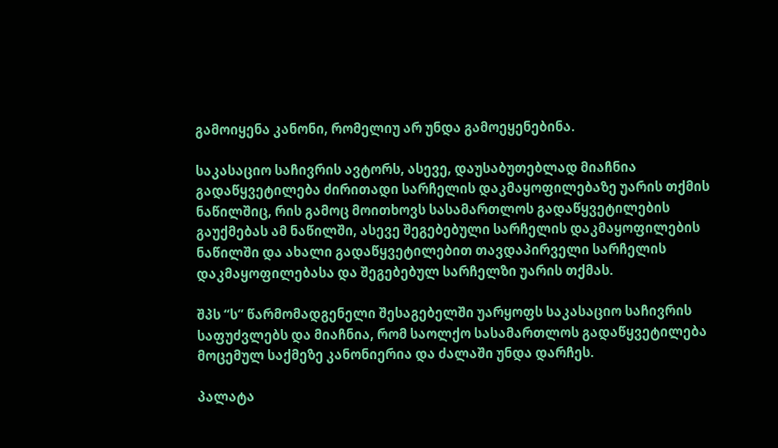გამოიყენა კანონი, რომელიუ არ უნდა გამოეყენებინა.

საკასაციო საჩივრის ავტორს, ასევე, დაუსაბუთებლად მიაჩნია გადაწყვეტილება ძირითადი სარჩელის დაკმაყოფილებაზე უარის თქმის ნაწილშიც, რის გამოც მოითხოვს სასამართლოს გადაწყვეტილების გაუქმებას ამ ნაწილში, ასევე შეგებებული სარჩელის დაკმაყოფილების ნაწილში და ახალი გადაწყვეტილებით თავდაპირველი სარჩელის დაკმაყოფილებასა და შეგებებულ სარჩელზი უარის თქმას.

შპს “ს” წარმომადგენელი შესაგებელში უარყოფს საკასაციო საჩივრის საფუძვლებს და მიაჩნია, რომ საოლქო სასამართლოს გადაწყვეტილება მოცემულ საქმეზე კანონიერია და ძალაში უნდა დარჩეს.

პალატა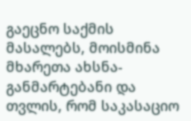გაეცნო საქმის მასალებს, მოისმინა მხარეთა ახსნა-განმარტებანი და თვლის, რომ საკასაციო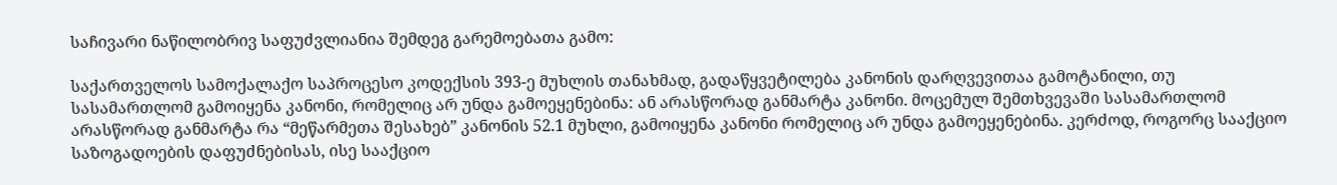საჩივარი ნაწილობრივ საფუძვლიანია შემდეგ გარემოებათა გამო:

საქართველოს სამოქალაქო საპროცესო კოდექსის 393-ე მუხლის თანახმად, გადაწყვეტილება კანონის დარღვევითაა გამოტანილი, თუ სასამართლომ გამოიყენა კანონი, რომელიც არ უნდა გამოეყენებინა: ან არასწორად განმარტა კანონი. მოცემულ შემთხვევაში სასამართლომ არასწორად განმარტა რა “მეწარმეთა შესახებ” კანონის 52.1 მუხლი, გამოიყენა კანონი რომელიც არ უნდა გამოეყენებინა. კერძოდ, როგორც სააქციო საზოგადოების დაფუძნებისას, ისე სააქციო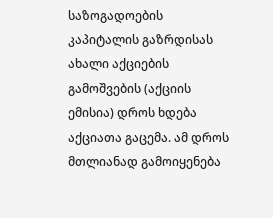საზოგადოების კაპიტალის გაზრდისას ახალი აქციების გამოშვების (აქციის ემისია) დროს ხდება აქციათა გაცემა. ამ დროს მთლიანად გამოიყენება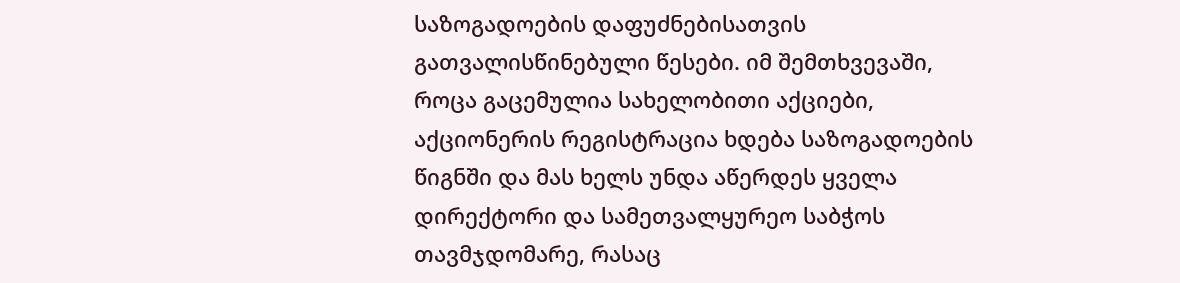საზოგადოების დაფუძნებისათვის გათვალისწინებული წესები. იმ შემთხვევაში, როცა გაცემულია სახელობითი აქციები, აქციონერის რეგისტრაცია ხდება საზოგადოების წიგნში და მას ხელს უნდა აწერდეს ყველა დირექტორი და სამეთვალყურეო საბჭოს თავმჯდომარე, რასაც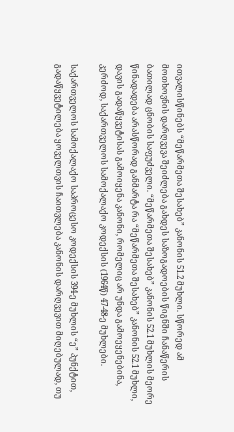ითვალისწინებს “მეწარმეთა შესახებ” კანონის 51.2 მუხლი. სწორედ ამ მოთხოვნის დარღვევა შეიძლება გახდეს საზოგადოების წიგნში ჩანაწერის ბათილად ცნობის საფუძველი. “მეწარმეთა შესახებ” კანონის 52.1 მუხლის მეორე წინადადება არასწორად განმარტა რა “მეწარმეთა შესახებ” კანონის 52.1 მუხლი, დავის გადაწყვეტისას გამოიყენა კანონი, რომელიც არ უნდა გამოეყენებინა, კერძოდ, საქართველოს სამოქალაქო კოდექსის (1964წ) 47-48-ე მუხლები.

საქართველოს სამოქალაქო საპროცესო კოდექსის 394-ე მუხლის “ე” პუნქტით, გადაწყვეტილება ყოველთვის ჩაითვლება კანონის დარღვევით მიღებულად, თუ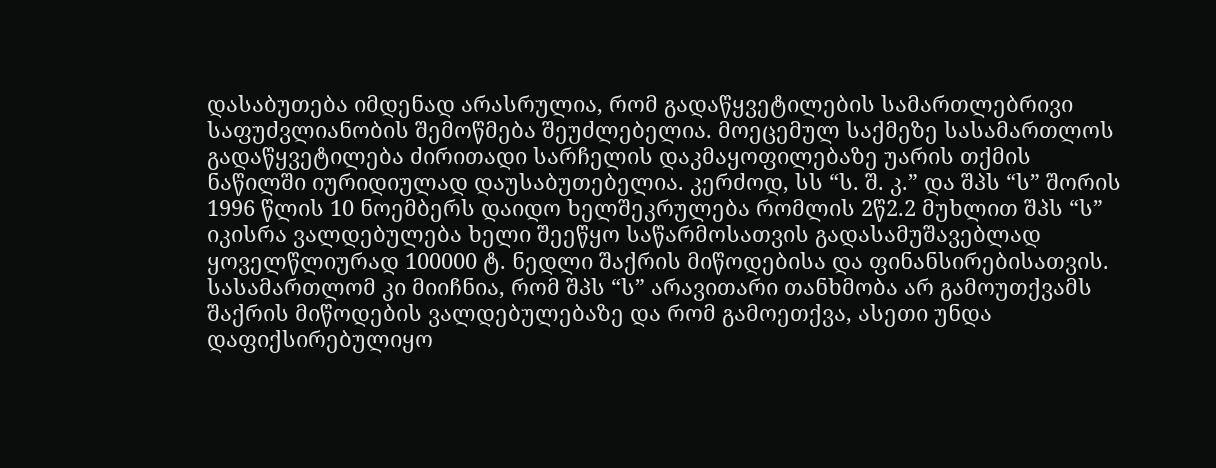დასაბუთება იმდენად არასრულია, რომ გადაწყვეტილების სამართლებრივი საფუძვლიანობის შემოწმება შეუძლებელია. მოეცემულ საქმეზე სასამართლოს გადაწყვეტილება ძირითადი სარჩელის დაკმაყოფილებაზე უარის თქმის ნაწილში იურიდიულად დაუსაბუთებელია. კერძოდ, სს “ს. შ. კ.” და შპს “ს” შორის 1996 წლის 10 ნოემბერს დაიდო ხელშეკრულება რომლის 2წ2.2 მუხლით შპს “ს” იკისრა ვალდებულება ხელი შეეწყო საწარმოსათვის გადასამუშავებლად ყოველწლიურად 100000 ტ. ნედლი შაქრის მიწოდებისა და ფინანსირებისათვის. სასამართლომ კი მიიჩნია, რომ შპს “ს” არავითარი თანხმობა არ გამოუთქვამს შაქრის მიწოდების ვალდებულებაზე და რომ გამოეთქვა, ასეთი უნდა დაფიქსირებულიყო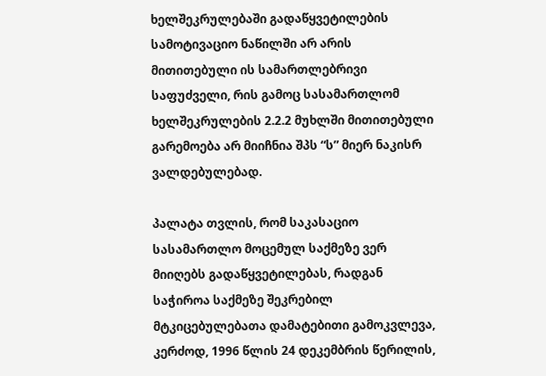ხელშეკრულებაში გადაწყვეტილების სამოტივაციო ნაწილში არ არის მითითებული ის სამართლებრივი საფუძველი, რის გამოც სასამართლომ ხელშეკრულების 2.2.2 მუხლში მითითებული გარემოება არ მიიჩნია შპს “ს” მიერ ნაკისრ ვალდებულებად.

პალატა თვლის, რომ საკასაციო სასამართლო მოცემულ საქმეზე ვერ მიიღებს გადაწყვეტილებას, რადგან საჭიროა საქმეზე შეკრებილ მტკიცებულებათა დამატებითი გამოკვლევა, კერძოდ, 1996 წლის 24 დეკემბრის წერილის,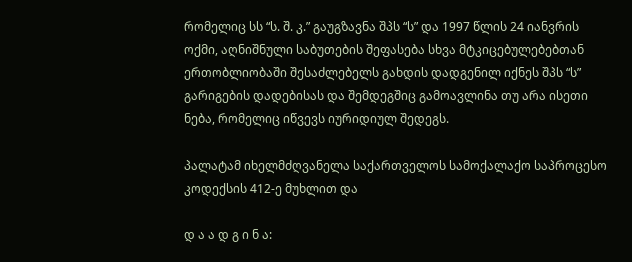რომელიც სს “ს. შ. კ.” გაუგზავნა შპს “ს” და 1997 წლის 24 იანვრის ოქმი, აღნიშნული საბუთების შეფასება სხვა მტკიცებულებებთან ერთობლიობაში შესაძლებელს გახდის დადგენილ იქნეს შპს “ს” გარიგების დადებისას და შემდეგშიც გამოავლინა თუ არა ისეთი ნება, რომელიც იწვევს იურიდიულ შედეგს.

პალატამ იხელმძღვანელა საქართველოს სამოქალაქო საპროცესო კოდექსის 412-ე მუხლით და

დ ა ა დ გ ი ნ ა: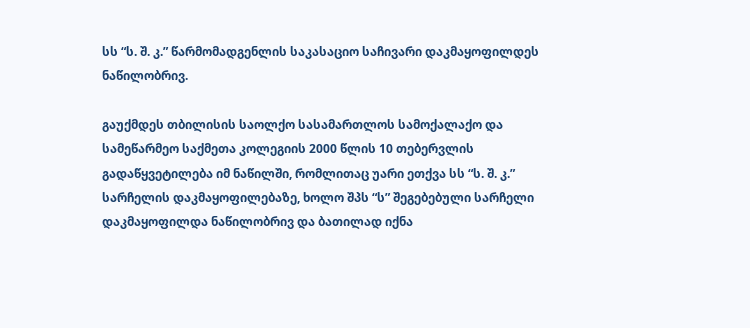სს “ს. შ. კ.” წარმომადგენლის საკასაციო საჩივარი დაკმაყოფილდეს ნაწილობრივ.

გაუქმდეს თბილისის საოლქო სასამართლოს სამოქალაქო და სამეწარმეო საქმეთა კოლეგიის 2000 წლის 10 თებერვლის გადაწყვეტილება იმ ნაწილში, რომლითაც უარი ეთქვა სს “ს. შ. კ.” სარჩელის დაკმაყოფილებაზე, ხოლო შპს “ს” შეგებებული სარჩელი დაკმაყოფილდა ნაწილობრივ და ბათილად იქნა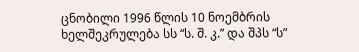ცნობილი 1996 წლის 10 ნოემბრის ხელშეკრულება სს “ს. შ. კ.” და შპს “ს”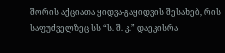შორის აქციათა ყიდვა-გაყიდვის შესახებ, რის საფუძველზეც სს “ს. შ. კ.” დაეკისრა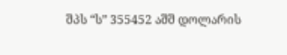შპს “ს” 355452 აშშ დოლარის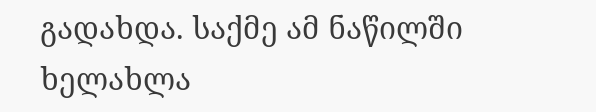გადახდა. საქმე ამ ნაწილში ხელახლა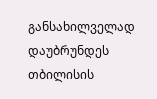განსახილველად დაუბრუნდეს თბილისის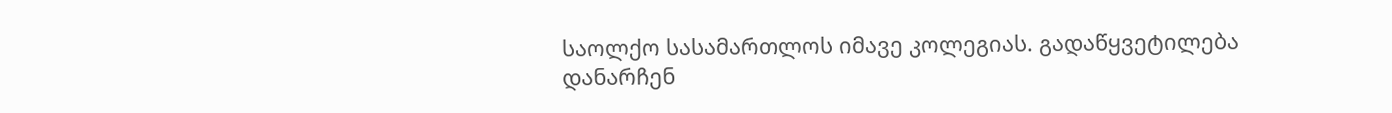საოლქო სასამართლოს იმავე კოლეგიას. გადაწყვეტილება დანარჩენ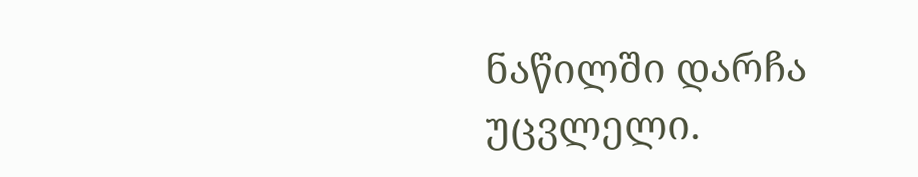ნაწილში დარჩა უცვლელი.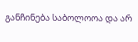განჩინება საბოლოოა და არ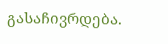გასაჩივრდება.